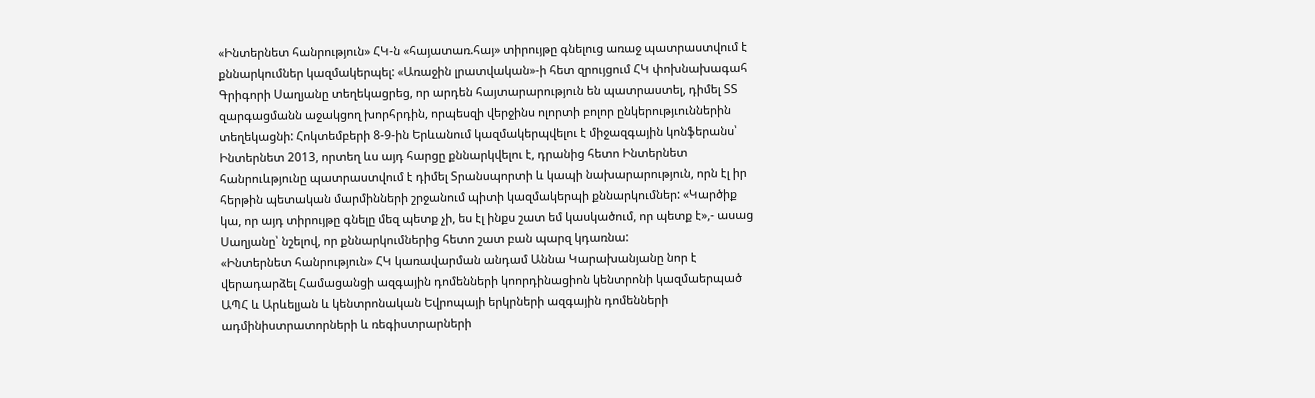«Ինտերնետ հանրություն» ՀԿ-ն «հայատառ.հայ» տիրույթը գնելուց առաջ պատրաստվում է քննարկումներ կազմակերպել: «Առաջին լրատվական»-ի հետ զրույցում ՀԿ փոխնախագահ Գրիգորի Սաղյանը տեղեկացրեց, որ արդեն հայտարարություն են պատրաստել, դիմել ՏՏ զարգացմանն աջակցող խորհրդին, որպեսզի վերջինս ոլորտի բոլոր ընկերությւուններին տեղեկացնի: Հոկտեմբերի 8-9-ին Երևանում կազմակերպվելու է միջազգային կոնֆերանս՝ Ինտերնետ 2013, որտեղ ևս այդ հարցը քննարկվելու է, դրանից հետո Ինտերնետ հանրուևթյունը պատրաստվում է դիմել Տրանսպորտի և կապի նախարարություն, որն էլ իր հերթին պետական մարմինների շրջանում պիտի կազմակերպի քննարկումներ: «Կարծիք կա, որ այդ տիրույթը գնելը մեզ պետք չի, ես էլ ինքս շատ եմ կասկածում, որ պետք է»,- ասաց Սաղյանը՝ նշելով, որ քննարկումներից հետո շատ բան պարզ կդառնա:
«Ինտերնետ հանրություն» ՀԿ կառավարման անդամ Աննա Կարախանյանը նոր է վերադարձել Համացանցի ազգային դոմենների կոորդինացիոն կենտրոնի կազմաերպած ԱՊՀ և Արևելյան և կենտրոնական Եվրոպայի երկրների ազգային դոմենների ադմինիստրատորների և ռեգիստրարների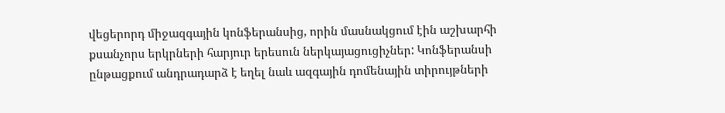վեցերորդ միջազգային կոնֆերանսից, որին մասնակցում էին աշխարհի քսանչորս երկրների հարյուր երեսուն ներկայացուցիչներ: Կոնֆերանսի ընթացքում անդրադարձ է եղել նաև ազգային դոմենային տիրույթների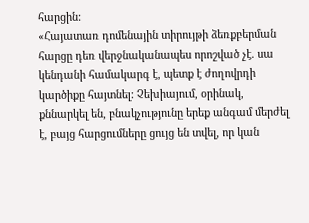հարցին:
«Հայատառ դոմենային տիրույթի ձեռքբերման հարցը դեռ վերջնականապես որոշված չէ. սա կենդանի համակարգ է, պետք է ժողովրդի կարծիքը հայտնել: Չեխիայում, օրինակ, քննարկել են, բնակչությունը երեք անգամ մերժել է, բայց հարցումները ցույց են տվել, որ կան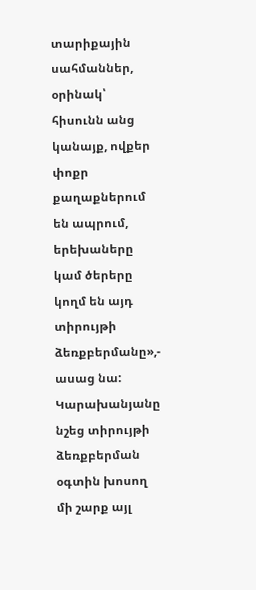տարիքային սահմաններ, օրինակ՝ հիսունն անց կանայք, ովքեր փոքր քաղաքներում են ապրում, երեխաները կամ ծերերը կողմ են այդ տիրույթի ձեռքբերմանը»,- ասաց նա: Կարախանյանը նշեց տիրույթի ձեռքբերման օգտին խոսող մի շարք այլ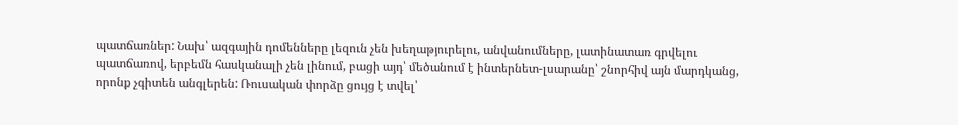պատճառներ: Նախ՝ ազգային դոմենները լեզուն չեն խեղաթյուրելու, անվանումները, լատինատառ գրվելու պատճառով, երբեմն հասկանալի չեն լինում, բացի այդ՝ մեծանում է ինտերնետ-լսարանը՝ շնորհիվ այն մարդկանց, որոնք չգիտեն անգլերեն: Ռուսական փորձը ցույց է տվել՝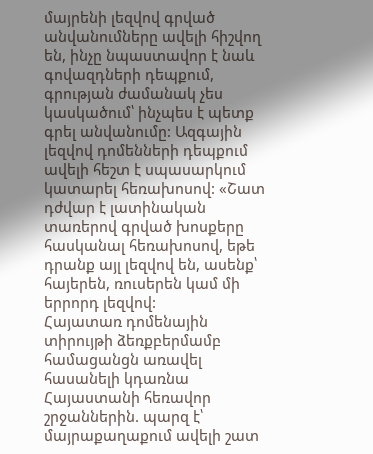մայրենի լեզվով գրված անվանումները ավելի հիշվող են, ինչը նպաստավոր է նաև գովազդների դեպքում, գրության ժամանակ չես կասկածում՝ ինչպես է պետք գրել անվանումը: Ազգային լեզվով դոմենների դեպքում ավելի հեշտ է սպասարկում կատարել հեռախոսով: «Շատ դժվար է լատինական տառերով գրված խոսքերը հասկանալ հեռախոսով, եթե դրանք այլ լեզվով են, ասենք՝ հայերեն, ռուսերեն կամ մի երրորդ լեզվով:
Հայատառ դոմենային տիրույթի ձեռքբերմամբ համացանցն առավել հասանելի կդառնա Հայաստանի հեռավոր շրջաններին. պարզ է՝ մայրաքաղաքում ավելի շատ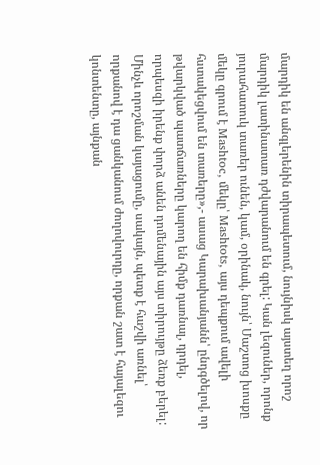մարդիկ են անգլերենին տիրապետում, նույնիսկ այստեղ որոշ մարդիկ լատինատառ դժվարանում են գրել: Կան լեզուներ, որոնք յուրահատուկ տառեր ունեն, կամ, օրինակ, նույն՝ Մաշտոց խոսքը մեկը գրում է Mashtoc, մեկը՝ Mashtots, այս դեպքում ավելի հստակեցվում են տառերը»,- ասաց Կարախանյանն՝ ընդգծելով, որ թվարկված պատճառները կարող են հիմք դառնալ, դրդել, որպեսզի իրենք փորձ անեն դոմենային այս տիրույթը ձեռք բերել: Մինչև որոշման կայացումը, սակայն, պետք է հաշվի առնել՝ որքանով է դա ցանկանում ժողովուրդը, որքան շատ է հայալեզու կոնտենտը, այնքան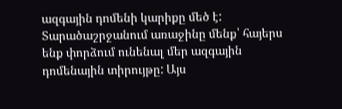ազգային դոմենի կարիքը մեծ է:
Տարածաշրջանում առաջինը մենք՝ հայերս ենք փորձում ունենալ մեր ազգային դոմենային տիրույթը: Այս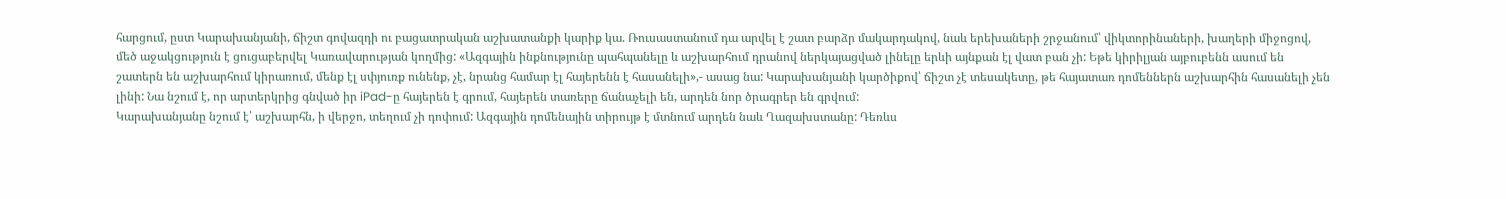հարցում, ըստ Կարախանյանի, ճիշտ գովազդի ու բացատրական աշխատանքի կարիք կա. Ռուսաստանում դա արվել է շատ բարձր մակարդակով, նաև երեխաների շրջանում՝ վիկտորինաների, խաղերի միջոցով, մեծ աջակցություն է ցուցաբերվել Կառավարության կողմից: «Ազգային ինքնությունը պահպանելը և աշխարհում դրանով ներկայացված լինելը երևի այնքան էլ վատ բան չի: Եթե կիրիլյան այբուբենն ասում են շատերն են աշխարհում կիրառում, մենք էլ սփյուռք ունենք, չէ, նրանց համար էլ հայերենն է հասանելի»,- ասաց նա: Կարախանյանի կարծիքով՝ ճիշտ չէ տեսակետը, թե հայատառ դոմեններն աշխարհին հասանելի չեն լինի: Նա նշում է, որ արտերկրից գնված իր iPad-ը հայերեն է գրում, հայերեն տառերը ճանաչելի են, արդեն նոր ծրագրեր են գրվում:
Կարախանյանը նշում է՝ աշխարհն, ի վերջո, տեղում չի դոփում: Ազգային դոմենային տիրույթ է մտնում արդեն նաև Ղազախստանը: Դեռևս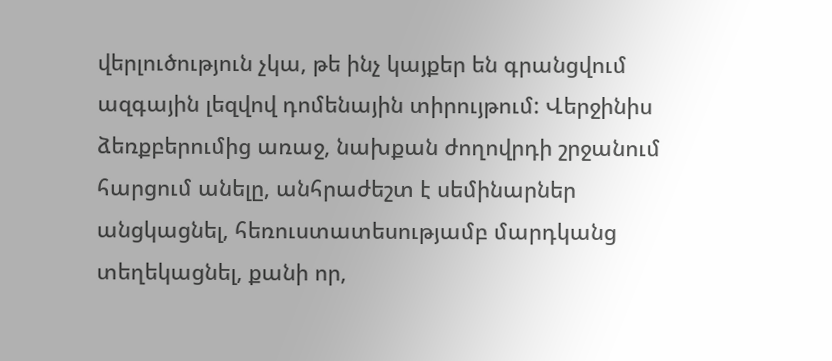վերլուծություն չկա, թե ինչ կայքեր են գրանցվում ազգային լեզվով դոմենային տիրույթում: Վերջինիս ձեռքբերումից առաջ, նախքան ժողովրդի շրջանում հարցում անելը, անհրաժեշտ է սեմինարներ անցկացնել, հեռուստատեսությամբ մարդկանց տեղեկացնել, քանի որ,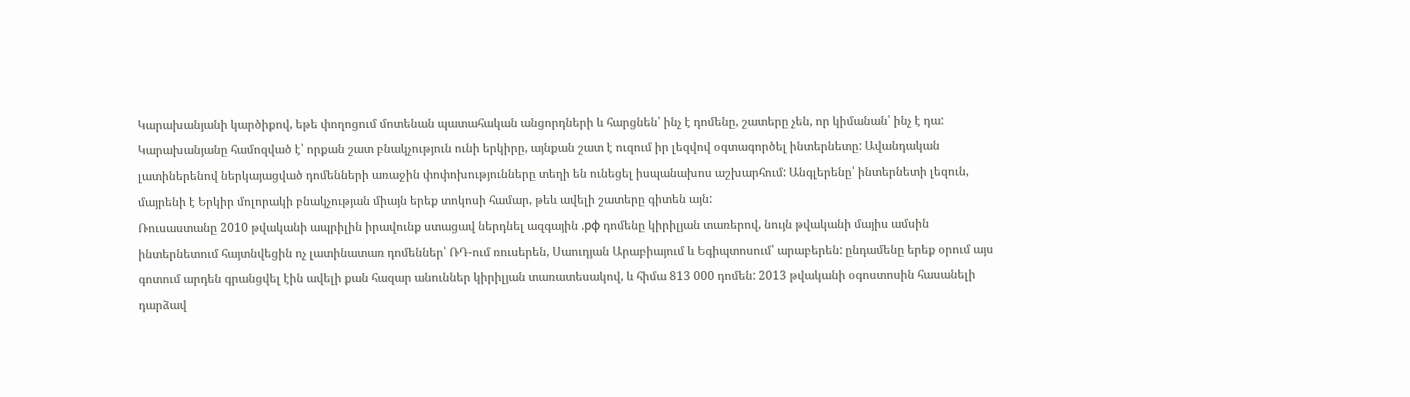Կարախանյանի կարծիքով, եթե փողոցում մոտենան պատահական անցորդների և հարցնեն՝ ինչ է դոմենը, շատերը չեն, որ կիմանան՝ ինչ է դա: Կարախանյանը համոզված է՝ որքան շատ բնակչություն ունի երկիրը, այնքան շատ է ուզում իր լեզվով օգտագործել ինտերնետը: Ավանդական լատիներենով ներկայացված դոմենների առաջին փոփոխությունները տեղի են ունեցել իսպանախոս աշխարհում: Անգլերենը՝ ինտերնետի լեզուն, մայրենի է Երկիր մոլորակի բնակչության միայն երեք տոկոսի համար, թեև ավելի շատերը գիտեն այն:
Ռուսաստանը 2010 թվականի ապրիլին իրավունք ստացավ ներդնել ազգային .рф դոմենը կիրիլյան տառերով, նույն թվականի մայիս ամսին ինտերնետում հայտնվեցին ոչ լատինատառ դոմեններ՝ ՌԴ-ում ռուսերեն, Սաուդյան Արաբիայում և Եգիպտոսում՝ արաբերեն: ընդամենը երեք օրում այս գոտում արդեն գրանցվել էին ավելի քան հազար անուններ կիրիլյան տառատեսակով, և հիմա 813 000 դոմեն: 2013 թվականի օգոստոսին հասանելի դարձավ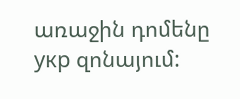առաջին դոմենը укр զոնայում: